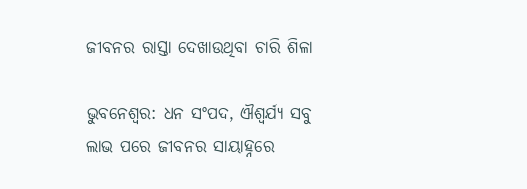ଜୀବନର ରାସ୍ତା ଦେଖାଉଥିବା ଚାରି ଶିଳା

ଭୁବନେଶ୍ୱର: ଧନ ସଂପଦ, ଐଶ୍ୱର୍ଯ୍ୟ ସବୁ ଲାଭ ପରେ ଜୀବନର ସାୟାହ୍ନରେ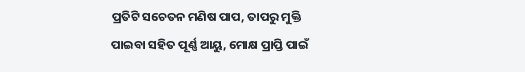ପ୍ରତିଟି ସଚେତନ ମଣିଷ ପାପ, ତାପରୁ ମୁକ୍ତି ପାଇବା ସହିତ ପୂର୍ଣ୍ଣ ଆୟୁ, ମୋକ୍ଷ ପ୍ରାପ୍ତି ପାଇଁ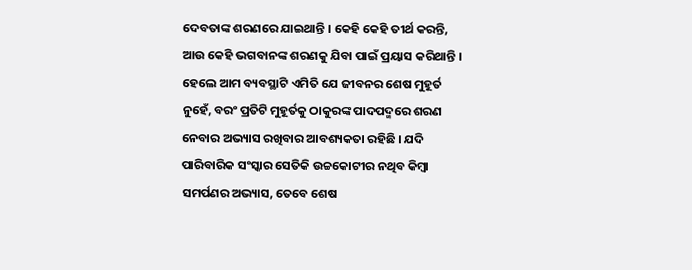ଦେବତାଙ୍କ ଶରଣରେ ଯାଇଥାନ୍ତି । କେହି କେହି ତୀର୍ଥ କରନ୍ତି, ଆଉ କେହି ଭଗବାନଙ୍କ ଶରଣକୁ ଯିବା ପାଇଁ ପ୍ରୟାସ କରିଥାନ୍ତି । ହେଲେ ଆମ ବ୍ୟବସ୍ଥାଟି ଏମିତି ଯେ ଜୀବନର ଶେଷ ମୁହୂର୍ତ ନୁହେଁ, ବରଂ ପ୍ରତିଟି ମୁହୂର୍ତକୁ ଠାକୁରଙ୍କ ପାଦପଦ୍ମରେ ଶରଣ ନେବାର ଅଭ୍ୟାସ ରଖିବାର ଆବଶ୍ୟକତା ରହିଛି । ଯଦି ପାରିବାରିକ ସଂସ୍କାର ସେତିକି ଉଚ୍ଚକୋଟୀର ନଥିବ କିମ୍ୱା ସମର୍ପଣର ଅଭ୍ୟାସ, ତେବେ ଶେଷ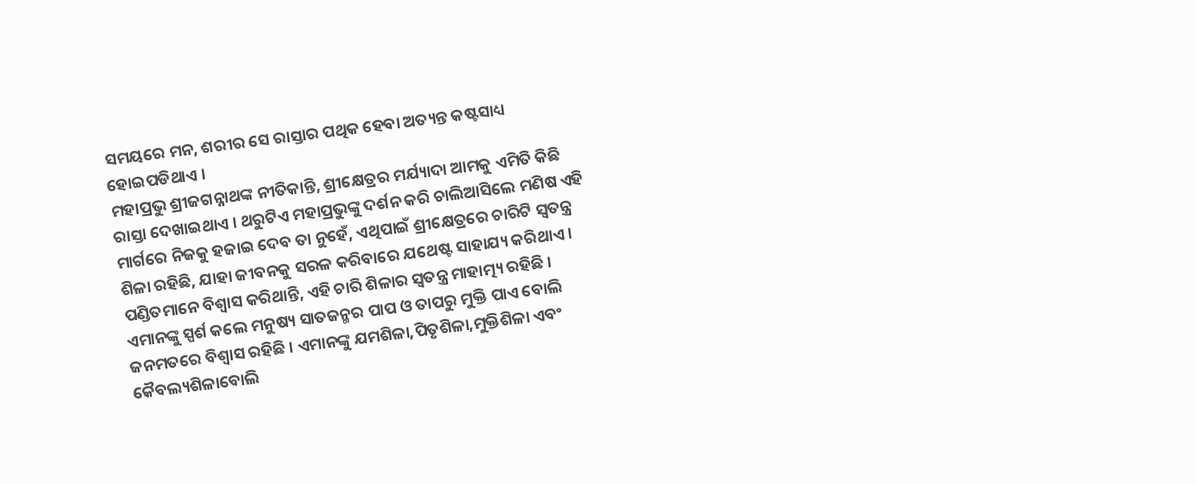ସମୟରେ ମନ, ଶରୀର ସେ ରାସ୍ତାର ପଥିକ ହେବା ଅତ୍ୟନ୍ତ କଷ୍ଟସାଧ୍ୟ ହୋଇପଡିଥାଏ ।
ମହାପ୍ରଭୁ ଶ୍ରୀଜଗନ୍ନାଥଙ୍କ ନୀତିକାନ୍ତି, ଶ୍ରୀକ୍ଷେତ୍ରର ମର୍ଯ୍ୟାଦା ଆମକୁ ଏମିତି କିଛି ରାସ୍ତା ଦେଖାଇଥାଏ । ଥରୁଟିଏ ମହାପ୍ରଭୁଙ୍କୁ ଦର୍ଶନ କରି ଚାଲିଆସିଲେ ମଣିଷ ଏହି ମାର୍ଗରେ ନିଜକୁ ହଜାଇ ଦେବ ତା ନୁହେଁ, ଏଥିପାଇଁ ଶ୍ରୀକ୍ଷେତ୍ରରେ ଚାରିଟି ସ୍ୱତନ୍ତ୍ର ଶିଳା ରହିଛି, ଯାହା ଜୀବନକୁ ସରଳ କରିବାରେ ଯଥେଷ୍ଟ ସାହାଯ୍ୟ କରିଥାଏ । ପଣ୍ଡିତମାନେ ବିଶ୍ୱାସ କରିଥାନ୍ତି, ଏହି ଚାରି ଶିଳାର ସ୍ୱତନ୍ତ୍ର ମାହାତ୍ମ୍ୟ ରହିଛି । ଏମାନଙ୍କୁ ସ୍ପର୍ଶ କଲେ ମନୁଷ୍ୟ ସାତଜନ୍ମର ପାପ ଓ ତାପରୁ ମୁକ୍ତି ପାଏ ବୋଲି ଜନମତରେ ବିଶ୍ୱାସ ରହିଛି । ଏମାନଙ୍କୁ ଯମଶିଳା,ପିତୃଶିଳା,ମୁକ୍ତିଶିଳା ଏବଂ କୈବଲ୍ୟଶିଳାବୋଲି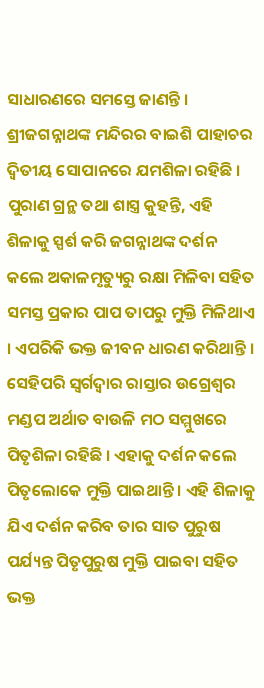ସାଧାରଣରେ ସମସ୍ତେ ଜାଣନ୍ତି ।
ଶ୍ରୀଜଗନ୍ନାଥଙ୍କ ମନ୍ଦିରର ବାଇଶି ପାହାଚର ଦ୍ୱିତୀୟ ସୋପାନରେ ଯମଶିଳା ରହିଛି । ପୁରାଣ ଗ୍ରନ୍ଥ ତଥା ଶାସ୍ତ୍ର କୁହନ୍ତି, ଏହି ଶିଳାକୁ ସ୍ପର୍ଶ କରି ଜଗନ୍ନାଥଙ୍କ ଦର୍ଶନ କଲେ ଅକାଳମୃତ୍ୟୁରୁ ରକ୍ଷା ମିଳିବା ସହିତ ସମସ୍ତ ପ୍ରକାର ପାପ ତାପରୁ ମୁକ୍ତି ମିଳିଥାଏ । ଏପରିକି ଭକ୍ତ ଜୀବନ ଧାରଣ କରିଥାନ୍ତି ।
ସେହିପରି ସ୍ୱର୍ଗଦ୍ୱାର ରାସ୍ତାର ଉଗ୍ରେଶ୍ୱର ମଣ୍ଡପ ଅର୍ଥାତ ବାଉଳି ମଠ ସମ୍ମୁଖରେ ପିତୃଶିଳା ରହିଛି । ଏହାକୁ ଦର୍ଶନ କଲେ ପିତୃଲୋକେ ମୁକ୍ତି ପାଇଥାନ୍ତି । ଏହି ଶିଳାକୁ ଯିଏ ଦର୍ଶନ କରିବ ତାର ସାତ ପୁରୁଷ ପର୍ଯ୍ୟନ୍ତ ପିତୃପୁରୁଷ ମୁକ୍ତି ପାଇବା ସହିତ ଭକ୍ତ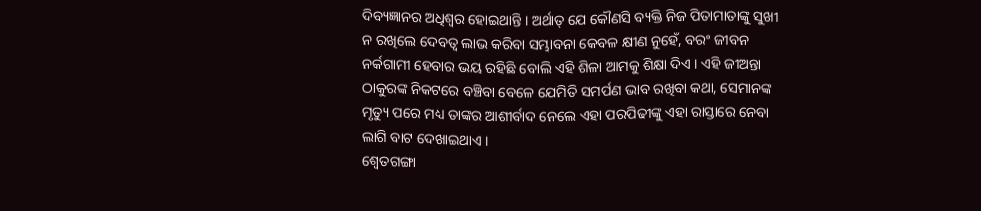ଦିବ୍ୟଜ୍ଞାନର ଅଧିଶ୍ୱର ହୋଇଥାନ୍ତି । ଅର୍ଥାତ୍‍ ଯେ କୌଣସି ବ୍ୟକ୍ତି ନିଜ ପିତାମାତାଙ୍କୁ ସୁଖୀ ନ ରଖିଲେ ଦେବତ୍ୱ ଲାଭ କରିବା ସମ୍ଭାବନା କେବଳ କ୍ଷୀଣ ନୁହେଁ, ବରଂ ଜୀବନ ନର୍କଗାମୀ ହେବାର ଭୟ ରହିଛି ବୋଲି ଏହି ଶିଳା ଆମକୁ ଶିକ୍ଷା ଦିଏ । ଏହି ଜୀଅନ୍ତା ଠାକୁରଙ୍କ ନିକଟରେ ବଞ୍ଚିବା ବେଳେ ଯେମିତି ସମର୍ପଣ ଭାବ ରଖିବା କଥା, ସେମାନଙ୍କ ମୃତ୍ୟୁ ପରେ ମଧ୍ୟ ତାଙ୍କର ଆଶୀର୍ବାଦ ନେଲେ ଏହା ପରପିଢୀଙ୍କୁ ଏହା ରାସ୍ତାରେ ନେବା ଲାଗି ବାଟ ଦେଖାଇଥାଏ ।
ଶ୍ୱେତଗଙ୍ଗା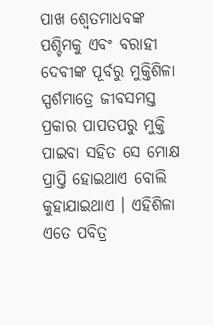ପାଖ ଶ୍ୱେତମାଧବଙ୍କ ପଶ୍ଚିମକୁ ଏବଂ ବରାହୀ ଦେବୀଙ୍କ ପୂର୍ବରୁ ମୁକ୍ତିଶିଳା ସ୍ପର୍ଶମାତ୍ରେ ଜୀବସମସ୍ତ ପ୍ରକାର ପାପତପରୁ ମୁକ୍ତି ପାଇବା ସହିତ ସେ ମୋକ୍ଷ ପ୍ରାପ୍ତି ହୋଇଥାଏ ବୋଲି କୁହାଯାଇଥାଏ । ଏହିଶିଳା ଏତେ ପବିତ୍ର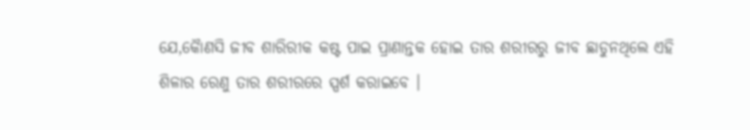ଯେ,କୈାଣସି ଜୀବ ଶାରିରୀକ କଷ୍ଟ ପାଇ ପ୍ରାଣାନ୍ତକ ହୋଇ ତାର ଶରୀରରୁ ଜୀବ ଛାଡୁନଥିଲେ ଏହି ଶିଳାର ରେଣୁ ତାର ଶରୀରରେ ସ୍ପର୍ଶ କରାଇବେ ।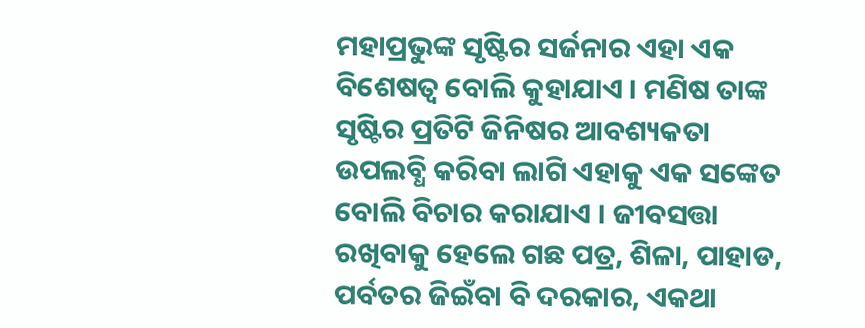ମହାପ୍ରଭୁଙ୍କ ସୃଷ୍ଟିର ସର୍ଜନାର ଏହା ଏକ ବିଶେଷତ୍ୱ ବୋଲି କୁହାଯାଏ । ମଣିଷ ତାଙ୍କ ସୃଷ୍ଟିର ପ୍ରତିଟି ଜିନିଷର ଆବଶ୍ୟକତା ଉପଲବ୍ଧି କରିବା ଲାଗି ଏହାକୁ ଏକ ସଙ୍କେତ ବୋଲି ବିଚାର କରାଯାଏ । ଜୀବସତ୍ତା ରଖିବାକୁ ହେଲେ ଗଛ ପତ୍ର, ଶିଳା, ପାହାଡ, ପର୍ବତର ଜିଇଁବା ବି ଦରକାର, ଏକଥା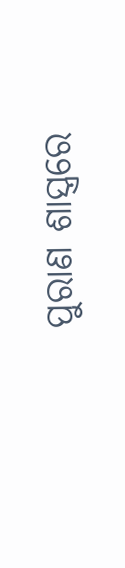ପୁରାଣ ଶାସ୍ତ୍ରରେ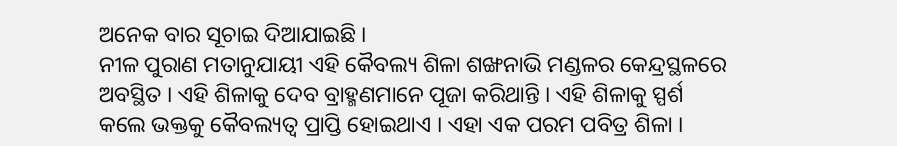ଅନେକ ବାର ସୂଚାଇ ଦିଆଯାଇଛି ।
ନୀଳ ପୁରାଣ ମତାନୁଯାୟୀ ଏହି କୈବଲ୍ୟ ଶିଳା ଶଙ୍ଖନାଭି ମଣ୍ଡଳର କେନ୍ଦ୍ରସ୍ଥଳରେ ଅବସ୍ଥିତ । ଏହି ଶିଳାକୁ ଦେବ ବ୍ରାହ୍ମଣମାନେ ପୂଜା କରିଥାନ୍ତି । ଏହି ଶିଳାକୁ ସ୍ପର୍ଶ କଲେ ଭକ୍ତକୁ କୈବଲ୍ୟତ୍ୱ ପ୍ରାପ୍ତି ହୋଇଥାଏ । ଏହା ଏକ ପରମ ପବିତ୍ର ଶିଳା ।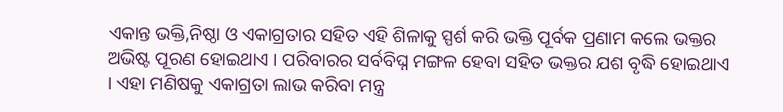ଏକାନ୍ତ ଭକ୍ତି,ନିଷ୍ଠା ଓ ଏକାଗ୍ରତାର ସହିତ ଏହି ଶିଳାକୁ ସ୍ପର୍ଶ କରି ଭକ୍ତି ପୂର୍ବକ ପ୍ରଣାମ କଲେ ଭକ୍ତର ଅଭିଷ୍ଟ ପୂରଣ ହୋଇଥାଏ । ପରିବାରର ସର୍ବବିଘ୍ନ ମଙ୍ଗଳ ହେବା ସହିତ ଭକ୍ତର ଯଶ ବୃଦ୍ଧି ହୋଇଥାଏ । ଏହା ମଣିଷକୁ ଏକାଗ୍ରତା ଲାଭ କରିବା ମନ୍ତ୍ର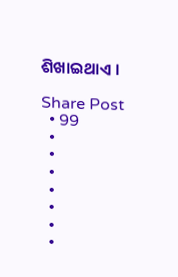ଶିଖାଇଥାଏ ।

Share Post
  • 99
  •
  •
  •
  •
  •
  •
  •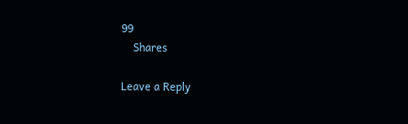99
    Shares

Leave a Reply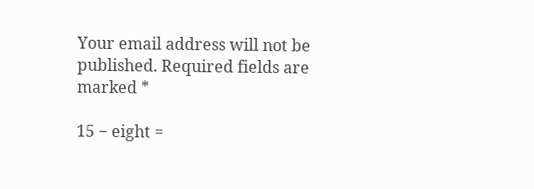Your email address will not be published. Required fields are marked *

15 − eight =